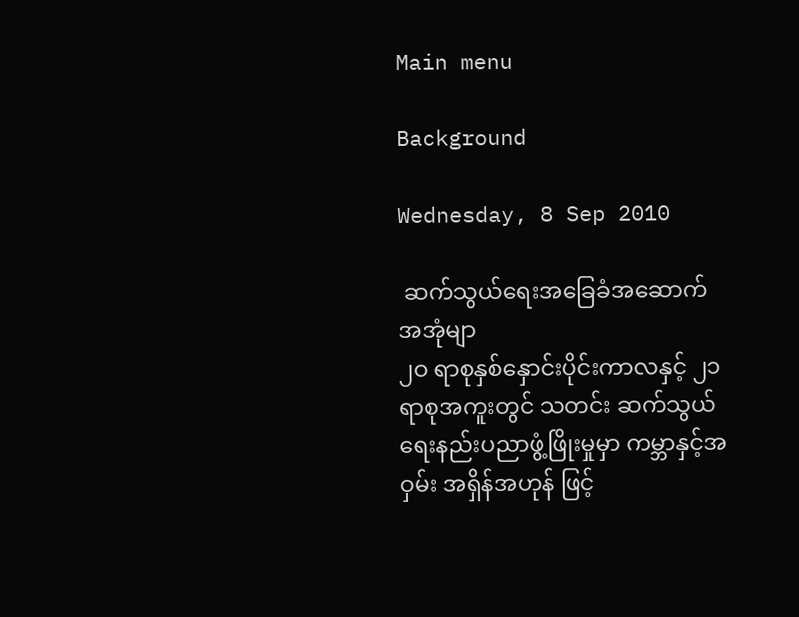Main menu

Background

Wednesday, 8 Sep 2010

 ဆက်သွယ်ရေးအခြေခံအဆောက်အအုံမျာ                                                                                                         ၂ဝ ရာစုနှစ်နှောင်းပိုင်းကာလနှင့် ၂၁ ရာစုအကူးတွင် သတင်း ဆက်သွယ်ရေးနည်းပညာဖွံ့ဖြိုးမှုမှာ ကမ္ဘာနှင့်အဝှမ်း အရှိန်အဟုန် ဖြင့်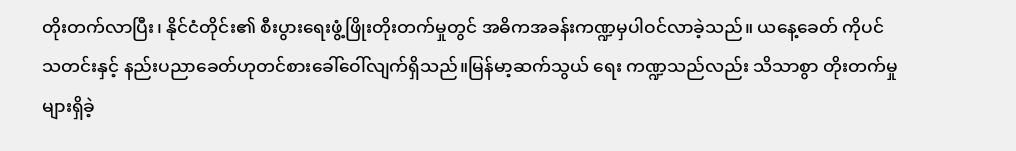တိုးတက်လာပြီး၊ နိုင်ငံတိုင်း၏ စီးပွားရေးဖွံ့ဖြိုးတိုးတက်မှုတွင် အဓိကအခန်းကဏ္ဍမှပါဝင်လာခဲ့သည်။ ယနေ့ခေတ် ကိုပင် သတင်းနှင့် နည်းပညာခေတ်ဟုတင်စားခေါ်ဝေါ်လျက်ရှိသည်။မြန်မာ့ဆက်သွယ် ရေး ကဏ္ဍသည်လည်း သိသာစွာ တိုးတက်မှုများရှိခဲ့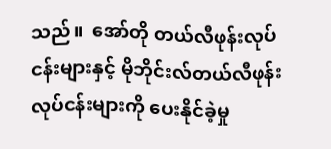သည်။  အော်တို တယ်လီဖုန်းလုပ်ငန်းများနှင့် မိုဘိုင်းလ်တယ်လီဖုန်း လုပ်ငန်းများကို ပေးနိုင်ခဲ့မှု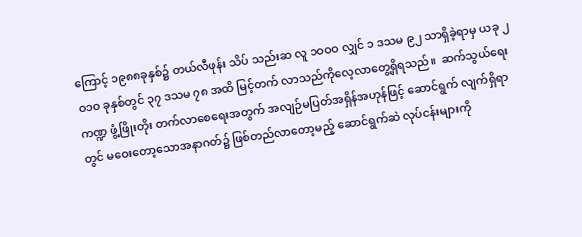ကြောင့် ၁၉၈၈ခုနှစ်၌ တယ်လီဖုန်း သိပ် သည်းဆ လူ ၁ဝဝဝ လျှင် ၁ ဒသမ ၉၂ သာရှိခဲ့ရာမှ ယခု ၂ဝ၁ဝ ခုနှစ်တွင် ၃၇ ဒသမ ၇၈ အထိ မြင့်တက် လာသည်ကိုလေ့လာတွေ့ရှိရသည်။  ဆက်သွယ်ရေးကဏ္ဍ ဖွံ့ဖြိုးတိုး တက်လာစေရေးအတွက် အလျဉ်မပြတ်အရှိန်အဟုန်ဖြင့် ဆောင်ရွက် လျက်ရှိရာတွင် မဝေးတော့သောအနာဂတ်၌ ဖြစ်တည်လာတော့မည့် ဆောင်ရွက်ဆဲ လုပ်ငန်းများကို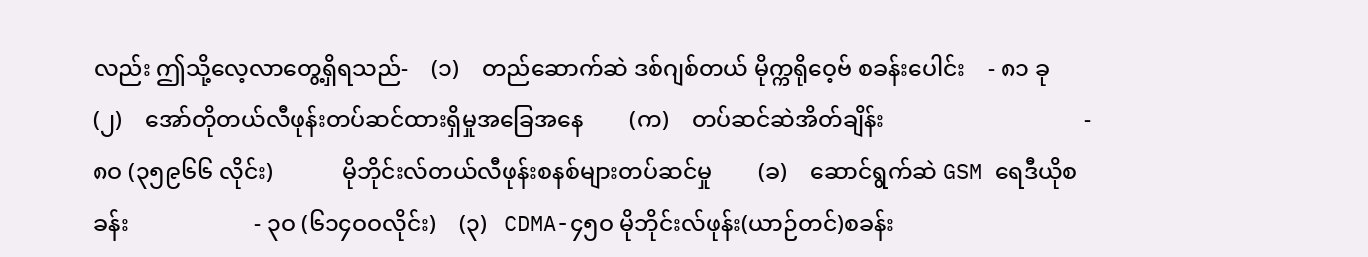လည်း ဤသို့လေ့လာတွေ့ရှိရသည်-    (၁)    တည်ဆောက်ဆဲ ဒစ်ဂျစ်တယ် မိုက္ကရိုဝေ့ဗ် စခန်းပေါင်း    - ၈၁ ခု    (၂)    အော်တိုတယ်လီဖုန်းတပ်ဆင်ထားရှိမှုအခြေအနေ        (က)    တပ်ဆင်ဆဲအိတ်ချိန်း                                   - ၈ဝ (၃၅၉၆၆ လိုင်း)            မိုဘိုင်းလ်တယ်လီဖုန်းစနစ်များတပ်ဆင်မှု        (ခ)    ဆောင်ရွက်ဆဲ GSM ရေဒီယိုစခန်း                      - ၃ဝ (၆၁၄ဝဝလိုင်း)    (၃)   CDMA-၄၅ဝ မိုဘိုင်းလ်ဖုန်း(ယာဉ်တင်)စခန်း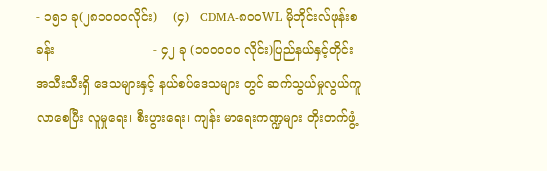- ၁၅၁ ခု(၂၈၁ဝဝဝလိုင်း)    (၄)   CDMA-၈ဝဝWL မိုဘိုင်းလ်ဖုန်းစခန်း                         - ၄၂ ခု (၁ဝဝဝဝဝ လိုင်း)ပြည်နယ်နှင့်တိုင်းအသီးသီးရှိ ဒေသများနှင့် နယ်စပ်ဒေသများ တွင် ဆက်သွယ်မှုလွယ်ကူလာစေပြီး လူမှုရေး၊ စီးပွားရေး၊ ကျန်း မာရေးကဏ္ဍများ တိုးတက်ဖွံ့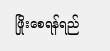ဖြိုးစေရန်ရည်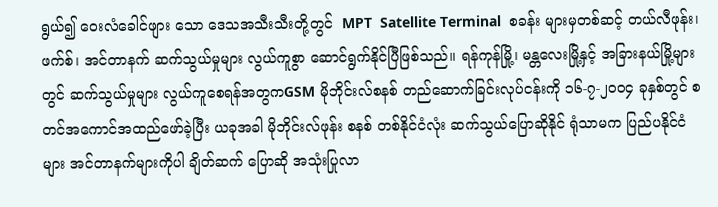ရွယ်၍ ဝေးလံခေါင်ဖျား သော ဒေသအသီးသီးတို့တွင်  MPT  Satellite Terminal  စခန်း များမှတစ်ဆင့် တယ်လီဖုန်း၊ ဖက်စ်၊ အင်တာနက် ဆက်သွယ်မှုများ လွယ်ကူစွာ ဆောင်ရွက်နိုင်ပြီဖြစ်သည်။ ရန်ကုန်မြို့၊ မန္တလေးမြို့နှင့် အခြားနယ်မြို့များတွင် ဆက်သွယ်မှုများ လွယ်ကူစေရန်အတွကGSM မိုဘိုင်းလ်စနစ် တည်ဆောက်ခြင်းလုပ်ငန်းကို ၁၆-၇-၂ဝဝ၄ ခုနှစ်တွင် စတင်အကောင်အထည်ဖော်ခဲ့ပြီး ယခုအခါ မိုဘိုင်းလ်ဖုန်း စနစ် တစ်နိုင်ငံလုံး ဆက်သွယ်ပြောဆိုနိုင် ရုံသာမက ပြည်ပနိုင်ငံများ အင်တာနက်များကိုပါ ချိတ်ဆက် ပြောဆို အသုံးပြုလာ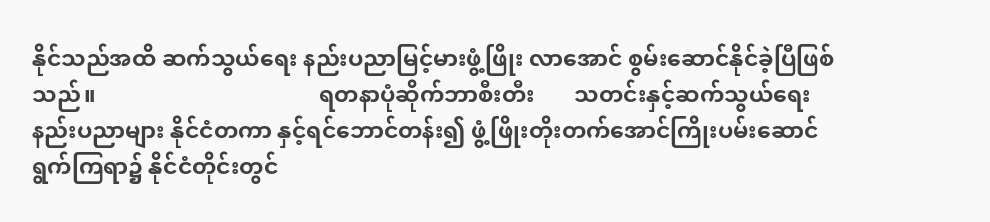နိုင်သည်အထိ ဆက်သွယ်ရေး နည်းပညာမြင့်မားဖွံ့ဖြိုး လာအောင် စွမ်းဆောင်နိုင်ခဲ့ပြီဖြစ်သည်။                                       ရတနာပုံဆိုက်ဘာစီးတီး       သတင်းနှင့်ဆက်သွယ်ရေးနည်းပညာများ နိုင်ငံတကာ နှင့်ရင်ဘောင်တန်း၍ ဖွံ့ဖြိုးတိုးတက်အောင်ကြိုးပမ်းဆောင်ရွက်ကြရာ၌ နိုင်ငံတိုင်းတွင်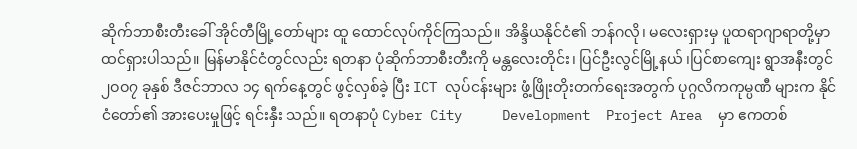ဆိုက်ဘာစီးတီးခေါ် အိုင်တီမြို့တော်များ ထူ ထောင်လုပ်ကိုင်ကြသည်။ အိန္ဒိယနိုင်ငံ၏ ဘန်ဂလို၊ မလေးရှားမှ ပူထရာဂျာရာတို့မှာ ထင်ရှားပါသည်။ မြန်မာနိုင်ငံတွင်လည်း ရတနာ ပုံဆိုက်ဘာစီးတီးကို မန္တလေးတိုင်း၊ ပြင်ဦးလွင်မြို့နယ် ၊ပြင်စာကျေး ရွာအနီးတွင် ၂ဝဝ၇ ခုနှစ် ဒီဇင်ဘာလ ၁၄ ရက်နေ့တွင် ဖွင့်လှစ်ခဲ့ ပြီး ICT လုပ်ငန်းများ ဖွံ့ဖြိုးတိုးတက်ရေးအတွက် ပုဂ္ဂလိကကုမ္ပဏီ များက နိုင်ငံတော်၏ အားပေးမှုဖြင့် ရင်းနှီး သည်။ ရတနာပုံ Cyber City     Development  Project Area  မှာ ဧကတစ်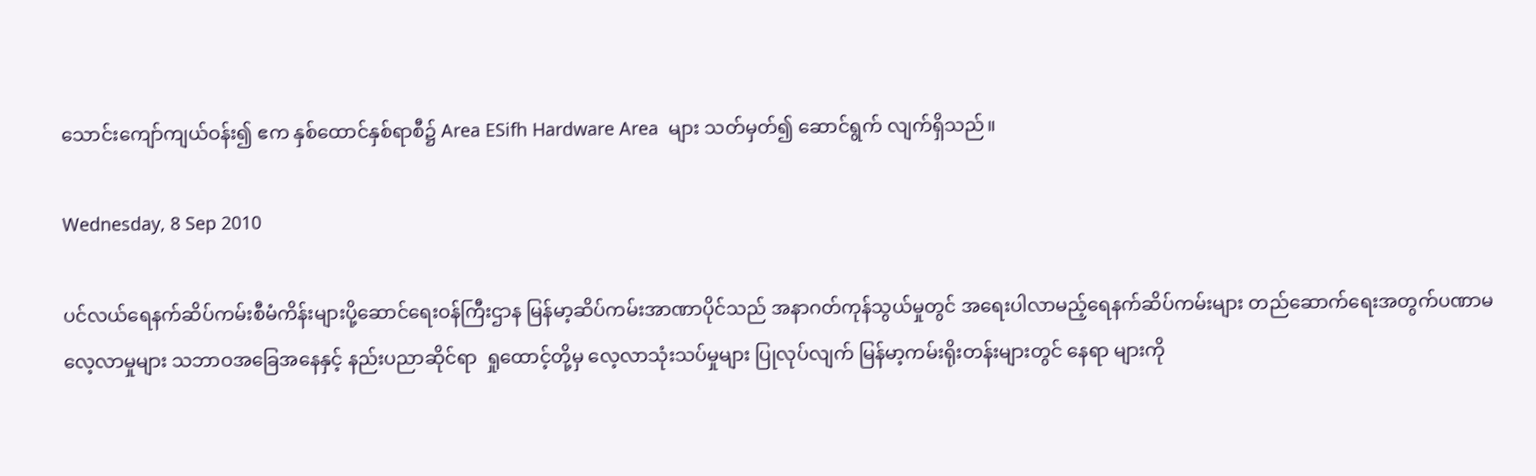သောင်းကျော်ကျယ်ဝန်း၍ ဧက နှစ်ထောင်နှစ်ရာစီ၌ Area ESifh Hardware Area  များ သတ်မှတ်၍ ဆောင်ရွက် လျက်ရှိသည်။

Wednesday, 8 Sep 2010

ပင်လယ်ရေနက်ဆိပ်ကမ်းစီမံကိန်းများပို့ဆောင်ရေးဝန်ကြီးဌာန မြန်မာ့ဆိပ်ကမ်းအာဏာပိုင်သည် အနာဂတ်ကုန်သွယ်မှုတွင် အရေးပါလာမည့်ရေနက်ဆိပ်ကမ်းများ တည်ဆောက်ရေးအတွက်ပဏာမလေ့လာမှုများ သဘာဝအခြေအနေနှင့် နည်းပညာဆိုင်ရာ  ရှုထောင့်တို့မှ လေ့လာသုံးသပ်မှုများ ပြုလုပ်လျက် မြန်မာ့ကမ်းရိုးတန်းများတွင် နေရာ များကို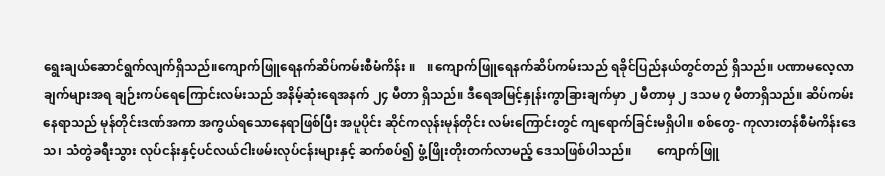ရွေးချယ်ဆောင်ရွက်လျက်ရှိသည်။ကျောက်ဖြူရေနက်ဆိပ်ကမ်းစီမံကိန်း ။    ။ကျောက်ဖြူရေနက်ဆိပ်ကမ်းသည် ရခိုင်ပြည်နယ်တွင်တည် ရှိသည်။ ပဏာမလေ့လာ ချက်များအရ ချဉ်းကပ်ရေကြောင်းလမ်းသည် အနိမ့်ဆုံးရေအနက် ၂၄ မီတာ ရှိသည်။ ဒီရေအမြင့်နှုန်းကွာခြားချက်မှာ ၂ မီတာမှ ၂ ဒသမ ၇ မီတာရှိသည်။ ဆိပ်ကမ်း နေရာသည် မုန်တိုင်းဒဏ်အကာ အကွယ်ရသောနေရာဖြစ်ပြီး အပူပိုင်း ဆိုင်ကလုန်းမုန်တိုင်း လမ်းကြောင်းတွင် ကျရောက်ခြင်းမရှိပါ။ စစ်တွေ- ကုလားတန်စီမံကိန်းဒေသ၊ သံတွဲခရီးသွား လုပ်ငန်းနှင့်ပင်လယ်ငါးဖမ်းလုပ်ငန်းများနှင့် ဆက်စပ်၍ ဖွံ့ဖြိုးတိုးတက်လာမည့် ဒေသဖြစ်ပါသည်။        ကျောက်ဖြူ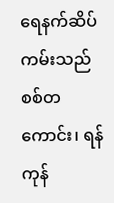ရေနက်ဆိပ်ကမ်းသည် စစ်တကောင်း၊ ရန်ကုန်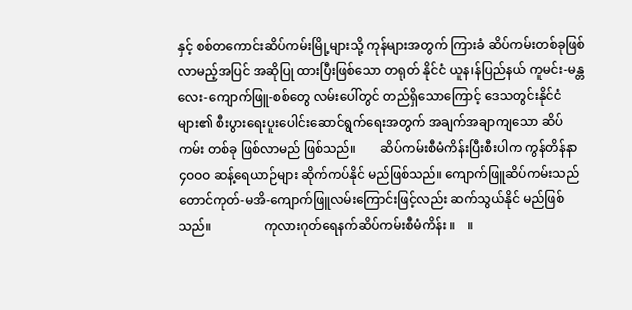နှင့် စစ်တကောင်းဆိပ်ကမ်းမြို့များသို့ ကုန်များအတွက် ကြားခံ ဆိပ်ကမ်းတစ်ခုဖြစ်လာမည့်အပြင် အဆိုပြု ထားပြီးဖြစ်သော တရုတ် နိုင်ငံ ယူန၊န်ပြည်နယ် ကူမင်း-မန္တလေး-ကျောက်ဖြူ-စစ်တွေ လမ်းပေါ်တွင် တည်ရှိသောကြောင့် ဒေသတွင်းနိုင်ငံများ၏ စီးပွားရေးပူးပေါင်းဆောင်ရွက်ရေးအတွက် အချက်အချာကျသော ဆိပ်ကမ်း တစ်ခု ဖြစ်လာမည် ဖြစ်သည်။        ဆိပ်ကမ်းစီမံကိန်းပြီးစီးပါက ကွန်တိန်နာ ၄ဝဝဝ ဆန့်ရေယာဉ်များ ဆိုက်ကပ်နိုင် မည်ဖြစ်သည်။ ကျောက်ဖြူဆိပ်ကမ်းသည် တောင်ကုတ်-မအိ-ကျောက်ဖြူလမ်းကြောင်းဖြင့်လည်း ဆက်သွယ်နိုင် မည်ဖြစ်သည်။                 ကုလားဂုတ်ရေနက်ဆိပ်ကမ်းစီမံကိန်း ။    ။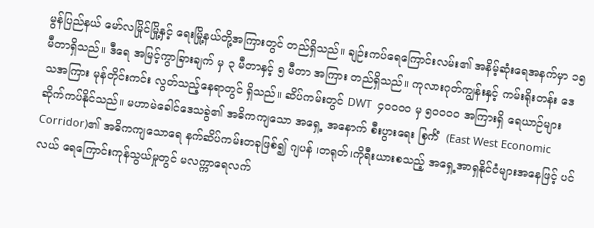မွန်ပြည်နယ် မော်လမြိုင်မြို့နှင့် ရေးမြို့နယ်တို့အကြားတွင် တည်ရှိသည်။ ချဉ်းကပ်ရေကြောင်းလမ်း၏ အနိမ့်ဆုံးရေအနက်မှာ ၁၅ မီတာရှိသည်။ ဒီရေ အမြင့်ကွာခြားချက် မှ ၃ မီတာနှင့် ၅ မီတာ အကြား တည်ရှိသည်။ ကုလားဂုတ်ကျွန်းနှင့် ကမ်းရိုးတန်း ဒေသအကြား မုန်တိုင်းကင်း လွတ်သည့်နေရာတွင် ရှိသည်။ ဆိပ်ကမ်းတွင် DWT  ၄ဝဝဝဝ မှ ၅ဝဝဝဝ အကြားရှိ ရေယာဉ်များ ဆိုက်ကပ်နိုင်သည်။ မဟာမဲခေါင်ဒေသခွဲ၏ အဓိကကျသော အရှေ့ အနောက် စီးပွားရေး စြင်္ကံ  (East West Economic Corridor)၏ အဓိကကျသောရေ နက်ဆိပ်ကမ်းတခုဖြစ်၍ ဂျပန် ၊တရုတ်၊ကိုရီးယားစသည့် အရှေ့အာရှနိုင်ငံများအနေဖြင့် ပင်လယ် ရေကြောင်းကုန်သွယ်မှုတွင် မလက္ကာရေလက်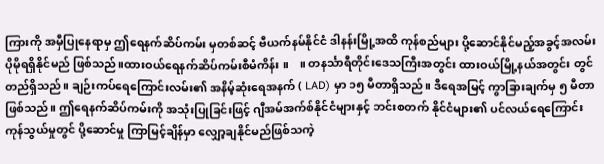ကြားကို အမှီပြုနေရာမှ ဤရေနက်ဆိပ်ကမ်း မှတစ်ဆင့် ဗီယက်နမ်နိုင်ငံ ဒါနန်းမြို့အထိ ကုန်စည်များ ပို့ဆောင်နိုင်မည့်အခွင့်အလမ်း ပိုမိုရရှိနိုင်မည် ဖြစ်သည်။ထားဝယ်ရေနက်ဆိပ်ကမ်းစီမံကိန်း ။    ။ တနင်္သာရီတိုင်းဒေသကြီးအတွင်း ထားဝယ်မြို့နယ်အတွင်း တွင် တည်ရှိသည်။ ချဉ်းကပ်ရေကြောင်းလမ်း၏ အနိမ့်ဆုံးရေအနက် ( LAD) မှာ ၁၅ မီတာရှိသည်။ ဒီရေအမြင့် ကွာခြားချက်မှ ၅ မီတာဖြစ်သည်။ ဤရေနက်ဆိပ်ကမ်းကို အသုံးပြုခြင်းဖြင့် ဂျီအမ်အက်စ်နိုင်ငံများနှင့် ဘင်းစတက် နိုင်ငံများ၏ ပင်လယ်ရေကြောင်းကုန်သွယ်မှုတွင် ပို့ဆောင်မှု ကြာမြင့်ချိန်မှာ လျှော့ချနိုင်မည်ဖြစ်သကဲ့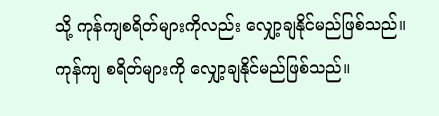သို့ ကုန်ကျစရိတ်များကိုလည်း လျှော့ချနိုင်မည်ဖြစ်သည်။ကုန်ကျ စရိတ်များကို လျှော့ချနိုင်မည်ဖြစ်သည်။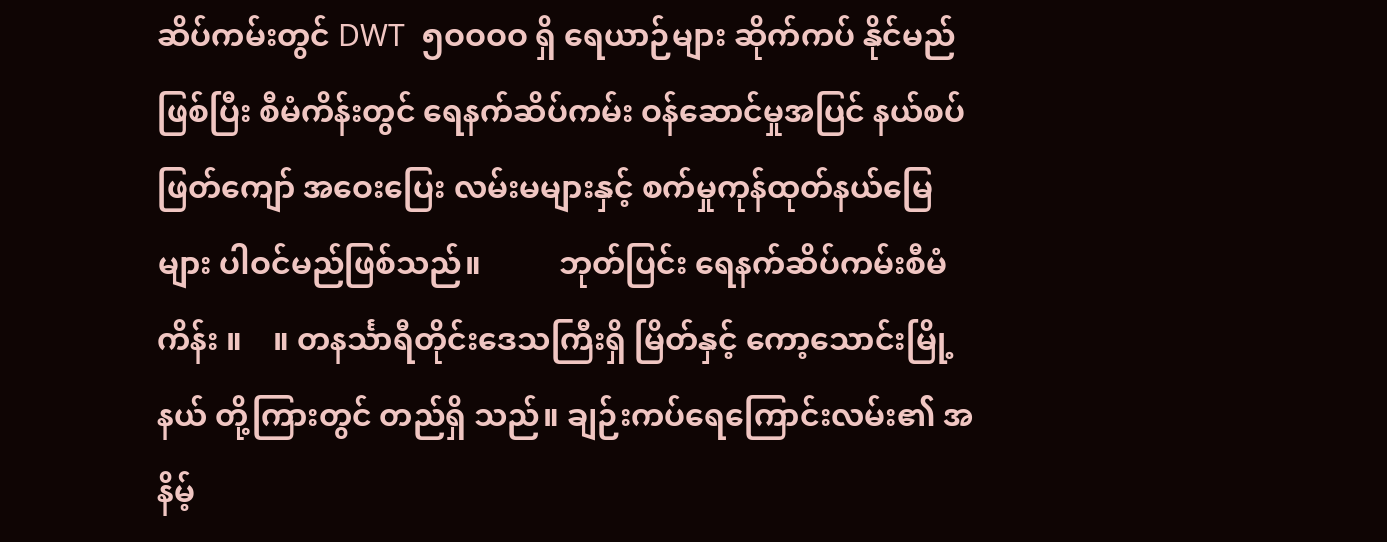ဆိပ်ကမ်းတွင် DWT  ၅ဝဝဝဝ ရှိ ရေယာဉ်များ ဆိုက်ကပ် နိုင်မည်ဖြစ်ပြီး စီမံကိန်းတွင် ရေနက်ဆိပ်ကမ်း ဝန်ဆောင်မှုအပြင် နယ်စပ်ဖြတ်ကျော် အဝေးပြေး လမ်းမများနှင့် စက်မှုကုန်ထုတ်နယ်မြေများ ပါဝင်မည်ဖြစ်သည်။          ဘုတ်ပြင်း ရေနက်ဆိပ်ကမ်းစီမံကိန်း ။    ။ တနင်္သာရီတိုင်းဒေသကြီးရှိ မြိတ်နှင့် ကော့သောင်းမြို့နယ် တို့ကြားတွင် တည်ရှိ သည်။ ချဉ်းကပ်ရေကြောင်းလမ်း၏ အနိမ့်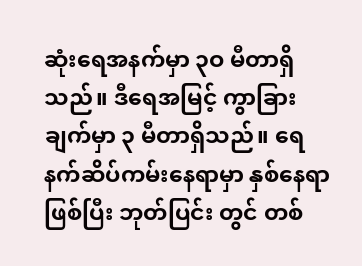ဆုံးရေအနက်မှာ ၃ဝ မီတာရှိသည်။ ဒီရေအမြင့် ကွာခြားချက်မှာ ၃ မီတာရှိသည်။ ရေနက်ဆိပ်ကမ်းနေရာမှာ နှစ်နေရာဖြစ်ပြီး ဘုတ်ပြင်း တွင် တစ်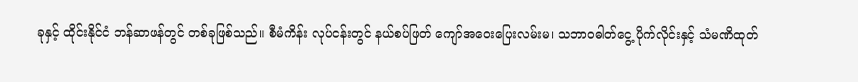ခုနှင့် ထိုင်းနိုင်ငံ ဘန်ဆာဖန်တွင် တစ်ခုဖြစ်သည်။ စီမံကိန်း လုပ်ငန်းတွင် နယ်စပ်ဖြတ် ကျော်အဝေးပြေးလမ်းမ၊ သဘာဝဓါတ်ငွေ့ ပိုက်လိုင်းနှင့် သံမဏိထုတ်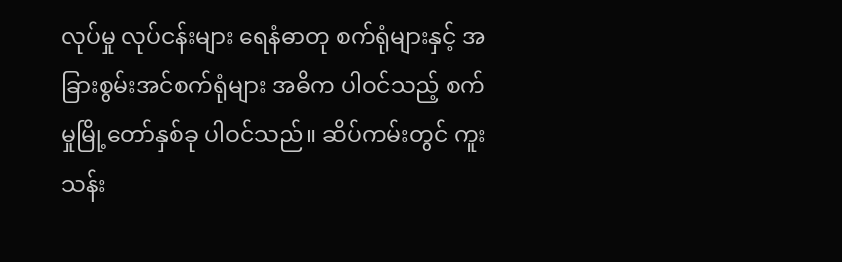လုပ်မှု လုပ်ငန်းများ ရေနံဓာတု စက်ရုံများနှင့် အခြားစွမ်းအင်စက်ရုံများ အဓိက ပါဝင်သည့် စက်မှုမြို့တော်နှစ်ခု ပါဝင်သည်။ ဆိပ်ကမ်းတွင် ကူးသန်း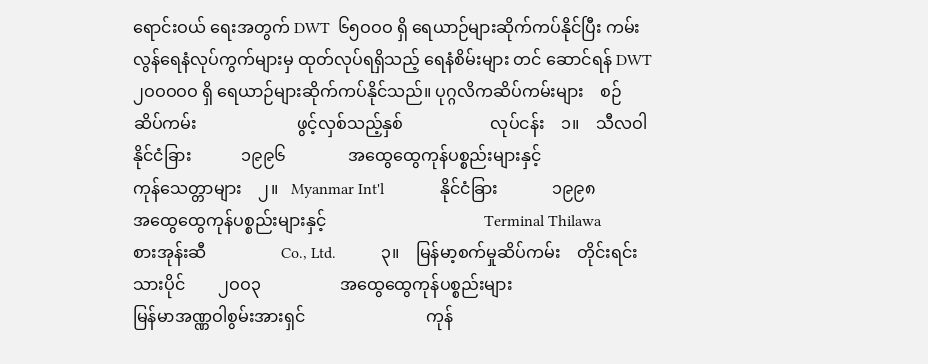ရောင်းဝယ် ရေးအတွက် DWT  ၆၅ဝဝဝ ရှိ ရေယာဉ်များဆိုက်ကပ်နိုင်ပြီး ကမ်းလွန်ရေနံလုပ်ကွက်များမှ ထုတ်လုပ်ရရှိသည့် ရေနံစိမ်းများ တင် ဆောင်ရန် DWT  ၂ဝဝဝဝဝ ရှိ ရေယာဉ်များဆိုက်ကပ်နိုင်သည်။ ပုဂ္ဂလိကဆိပ်ကမ်းများ    စဉ်    ဆိပ်ကမ်း                        ဖွင့်လှစ်သည့်နှစ်                     လုပ်ငန်း    ၁။    သီလဝါ                       နိုင်ငံခြား            ၁၉၉၆               အထွေထွေကုန်ပစ္စည်းများနှင့်                                                                                                                     ကုန်သေတ္တာများ    ၂။   Myanmar Int'l              နိုင်ငံခြား             ၁၉၉၈              အထွေထွေကုန်ပစ္စည်းများနှင့်                                      Terminal Thilawa                                                                စားအုန်းဆီ                  Co., Ltd.           ၃။    မြန်မာ့စက်မှုဆိပ်ကမ်း    တိုင်းရင်းသားပိုင်        ၂ဝဝ၃                   အထွေထွေကုန်ပစ္စည်းများ                                   မြန်မာအဏ္ဏဝါစွမ်းအားရှင်                             ကုန်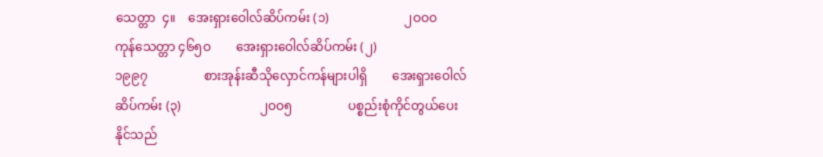သေတ္တာ  ၄။    အေးရှားဝေါလ်ဆိပ်ကမ်း (၁)                        ၂ဝဝဝ                     ကုန်သေတ္တာ ၄၆၅ဝ        အေးရှားဝေါလ်ဆိပ်ကမ်း (၂)                         ၁၉၉၇                  စားအုန်းဆီသိုလှောင်ကန်များပါရှိ        အေးရှားဝေါလ်ဆိပ်ကမ်း (၃)                         ၂ဝဝ၅                  ပစ္စည်းစုံကိုင်တွယ်ပေးနိုင်သည်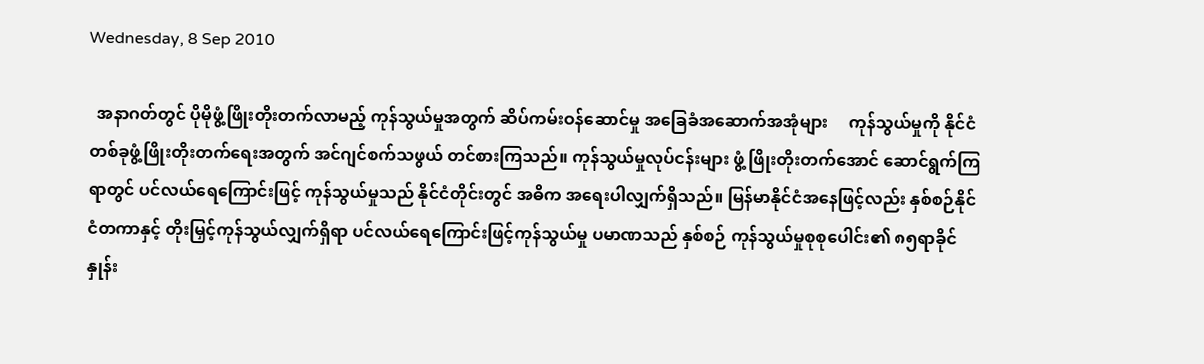Wednesday, 8 Sep 2010

  အနာဂတ်တွင် ပိုမိုဖွံ့ဖြိုးတိုးတက်လာမည့် ကုန်သွယ်မှုအတွက် ဆိပ်ကမ်းဝန်ဆောင်မှု အခြေခံအဆောက်အအုံများ     ကုန်သွယ်မှုကို နိုင်ငံတစ်ခုဖွံ့ဖြိုးတိုးတက်ရေးအတွက် အင်ဂျင်စက်သဖွယ် တင်စားကြသည်။ ကုန်သွယ်မှုလုပ်ငန်းများ ဖွံ့ ဖြိုးတိုးတက်အောင် ဆောင်ရွက်ကြရာတွင် ပင်လယ်ရေကြောင်းဖြင့် ကုန်သွယ်မှုသည် နိုင်ငံတိုင်းတွင် အဓိက အရေးပါလျှက်ရှိသည်။ မြန်မာနိုင်ငံအနေဖြင့်လည်း နှစ်စဉ်နိုင်ငံတကာနှင့် တိုးမြှင့်ကုန်သွယ်လျှက်ရှိရာ ပင်လယ်ရေကြောင်းဖြင့်ကုန်သွယ်မှု ပမာဏသည် နှစ်စဉ် ကုန်သွယ်မှုစုစုပေါင်း၏ ၈၅ရာခိုင်နှုန်း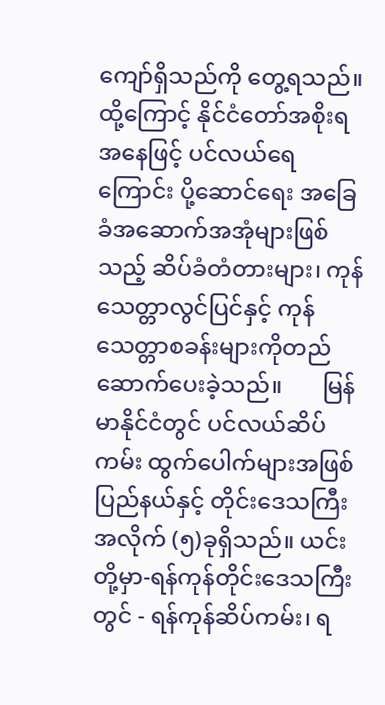ကျော်ရှိသည်ကို တွေ့ရသည်။ ထို့ကြောင့် နိုင်ငံတော်အစိုးရအနေဖြင့် ပင်လယ်ရေကြောင်း ပို့ဆောင်ရေး အခြေခံအဆောက်အအုံများဖြစ်သည့် ဆိပ်ခံတံတားများ၊ ကုန်သေတ္တာလွင်ပြင်နှင့် ကုန်သေတ္တာစခန်းများကိုတည်ဆောက်ပေးခဲ့သည်။       မြန်မာနိုင်ငံတွင် ပင်လယ်ဆိပ်ကမ်း ထွက်ပေါက်များအဖြစ် ပြည်နယ်နှင့် တိုင်းဒေသကြီးအလိုက် (၅)ခုရှိသည်။ ယင်းတို့မှာ-ရန်ကုန်တိုင်းဒေသကြီးတွင် - ရန်ကုန်ဆိပ်ကမ်း၊ ရ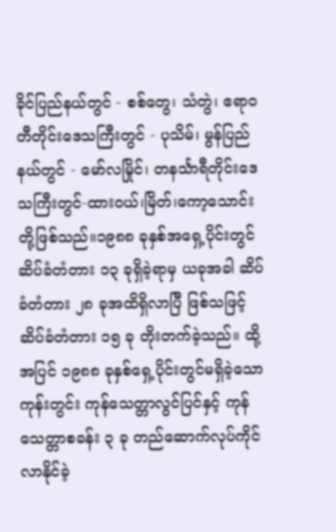ခိုင်ပြည်နယ်တွင် - စစ်တွေ၊ သံတွဲ၊ ဧရာဝတီတိုင်းဒေသကြီးတွင် - ပုသိမ်၊ မွန်ပြည်နယ်တွင် - မော်လမြိုင်၊ တနင်္သာရီတိုင်းဒေသကြီးတွင်-ထားဝယ်၊မြိတ်၊ကော့သောင်း      တို့ဖြစ်သည်။၁၉၈၈ ခုနှစ်အရှေ့ပိုင်းတွင် ဆိပ်ခံတံတား ၁၃ ခုရှိခဲ့ရာမှ ယခုအခါ ဆိပ်ခံတံတား ၂၈ ခုအထိရှိလာပြီ ဖြစ်သဖြင့် ဆိပ်ခံတံတား ၁၅ ခု တိုးတက်ခဲ့သည်။ ထို့အပြင် ၁၉၈၈ ခုနှစ်ရှေ့ပိုင်းတွင်မရှိခဲ့သော ကုန်းတွင်း ကုန်သေတ္တာလွင်ပြင်နှင့် ကုန်သေတ္တာစခန်း ၃ ခု တည်ဆောက်လုပ်ကိုင်လာနိုင်ခဲ့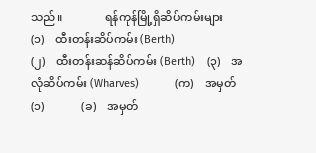သည်။               ရန်ကုန်မြို့ရှိဆိပ်ကမ်းများ        (၁)    ထီးတန်းဆိပ်ကမ်း (Berth)                                                       (၂)    ထီးတန်းဆန်ဆိပ်ကမ်း (Berth)    (၃)    အလုံဆိပ်ကမ်း (Wharves)            (က)    အမှတ် (၁)             (ခ)    အမှတ်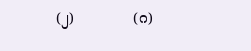(၂)             (ဂ)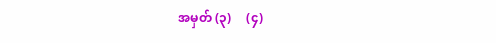အမှတ် (၃)     (၄)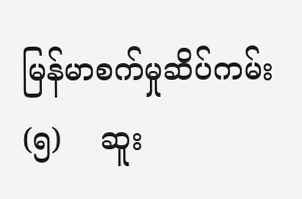မြန်မာစက်မှုဆိပ်ကမ်း    (၅)    ဆူး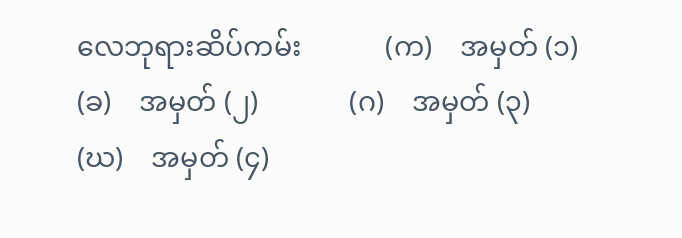လေဘုရားဆိပ်ကမ်း            (က)    အမှတ် (၁)              (ခ)    အမှတ် (၂)             (ဂ)    အမှတ် (၃)            (ဃ)    အမှတ် (၄)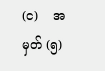(င)    အမှတ် (၅)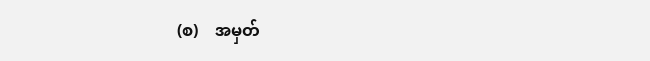(စ)    အမှတ်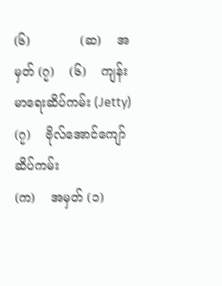(၆)             (ဆ)    အမှတ် (၇)    (၆)    ကျန်းမာရေးဆိပ်ကမ်း (Jetty)    (၇)    ဗိုလ်အောင်ကျော်ဆိပ်ကမ်း                     (က)    အမှတ် (၁)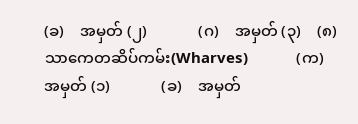(ခ)    အမှတ် (၂)             (ဂ)    အမှတ် (၃)    (၈)    သာကေတဆိပ်ကမ်း(Wharves)            (က)    အမှတ် (၁)             (ခ)    အမှတ်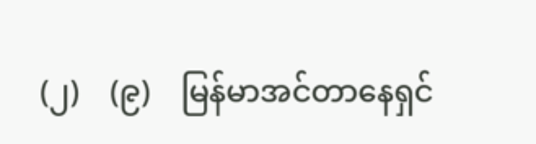(၂)    (၉)    မြန်မာအင်တာနေရှင်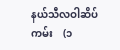နယ်သီလဝါဆိပ်ကမ်း    (၁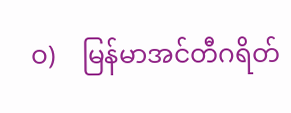ဝ)    မြန်မာအင်တီဂရိတ်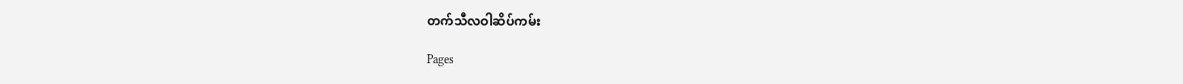တက်သီလဝါဆိပ်ကမ်း

Pages